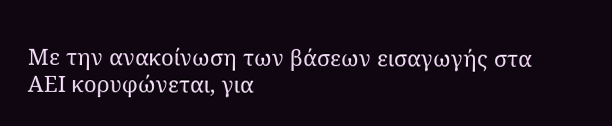Με την ανακοίνωση των βάσεων εισαγωγής στα ΑΕΙ κορυφώνεται, για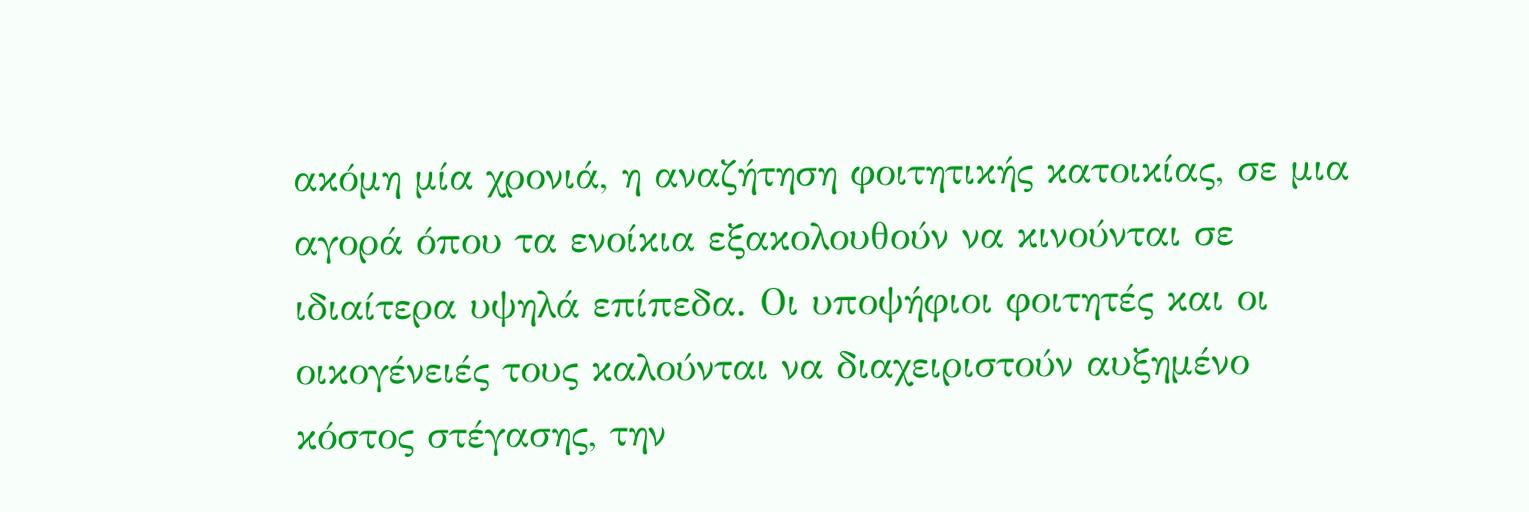ακόμη μία χρονιά, η αναζήτηση φοιτητικής κατοικίας, σε μια αγορά όπου τα ενοίκια εξακολουθούν να κινούνται σε ιδιαίτερα υψηλά επίπεδα. Οι υποψήφιοι φοιτητές και οι οικογένειές τους καλούνται να διαχειριστούν αυξημένο κόστος στέγασης, την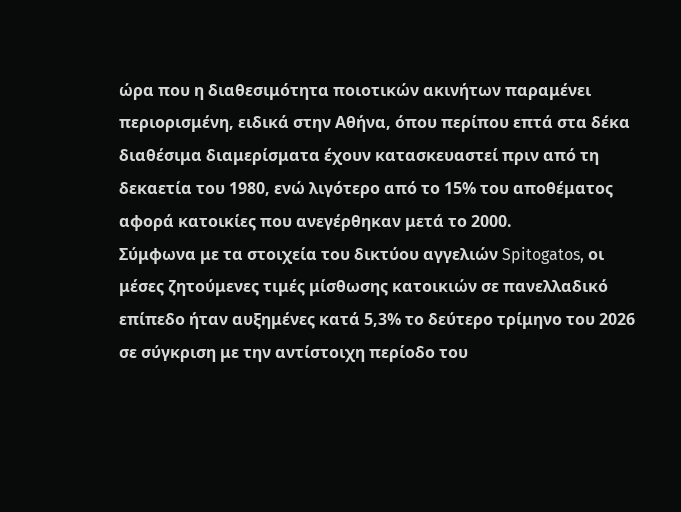ώρα που η διαθεσιμότητα ποιοτικών ακινήτων παραμένει περιορισμένη, ειδικά στην Αθήνα, όπου περίπου επτά στα δέκα διαθέσιμα διαμερίσματα έχουν κατασκευαστεί πριν από τη δεκαετία του 1980, ενώ λιγότερο από το 15% του αποθέματος αφορά κατοικίες που ανεγέρθηκαν μετά το 2000.
Σύμφωνα με τα στοιχεία του δικτύου αγγελιών Spitogatos, οι μέσες ζητούμενες τιμές μίσθωσης κατοικιών σε πανελλαδικό επίπεδο ήταν αυξημένες κατά 5,3% το δεύτερο τρίμηνο του 2026 σε σύγκριση με την αντίστοιχη περίοδο του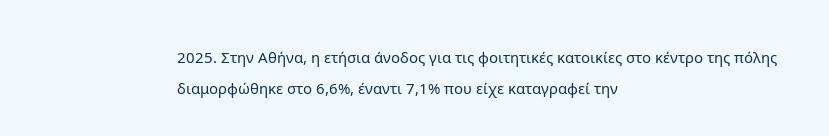2025. Στην Αθήνα, η ετήσια άνοδος για τις φοιτητικές κατοικίες στο κέντρο της πόλης διαμορφώθηκε στο 6,6%, έναντι 7,1% που είχε καταγραφεί την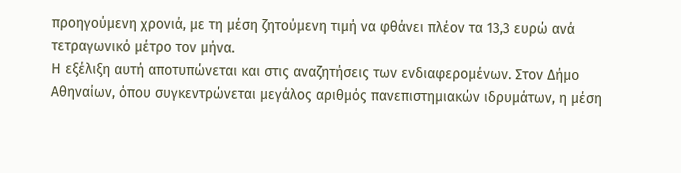προηγούμενη χρονιά, με τη μέση ζητούμενη τιμή να φθάνει πλέον τα 13,3 ευρώ ανά τετραγωνικό μέτρο τον μήνα.
Η εξέλιξη αυτή αποτυπώνεται και στις αναζητήσεις των ενδιαφερομένων. Στον Δήμο Αθηναίων, όπου συγκεντρώνεται μεγάλος αριθμός πανεπιστημιακών ιδρυμάτων, η μέση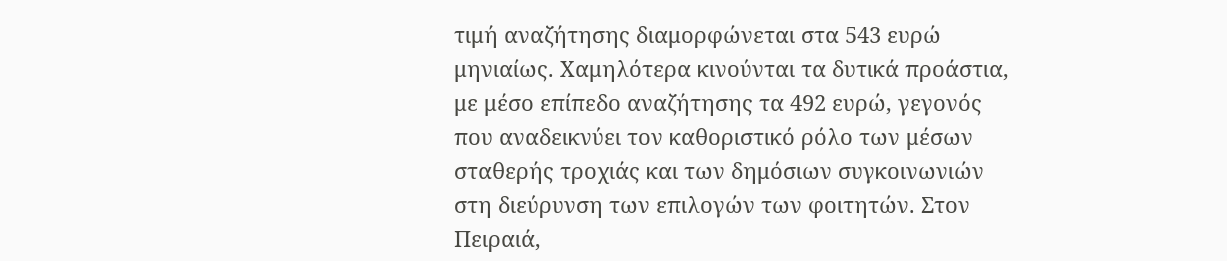τιμή αναζήτησης διαμορφώνεται στα 543 ευρώ μηνιαίως. Χαμηλότερα κινούνται τα δυτικά προάστια, με μέσο επίπεδο αναζήτησης τα 492 ευρώ, γεγονός που αναδεικνύει τον καθοριστικό ρόλο των μέσων σταθερής τροχιάς και των δημόσιων συγκοινωνιών στη διεύρυνση των επιλογών των φοιτητών. Στον Πειραιά,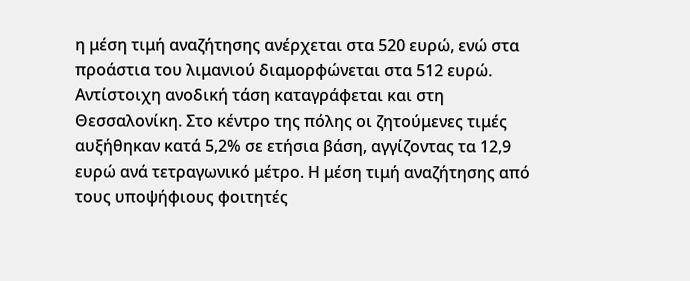η μέση τιμή αναζήτησης ανέρχεται στα 520 ευρώ, ενώ στα προάστια του λιμανιού διαμορφώνεται στα 512 ευρώ.
Αντίστοιχη ανοδική τάση καταγράφεται και στη Θεσσαλονίκη. Στο κέντρο της πόλης οι ζητούμενες τιμές αυξήθηκαν κατά 5,2% σε ετήσια βάση, αγγίζοντας τα 12,9 ευρώ ανά τετραγωνικό μέτρο. Η μέση τιμή αναζήτησης από τους υποψήφιους φοιτητές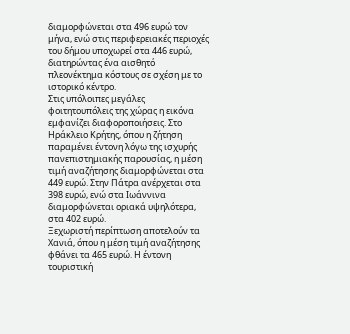διαμορφώνεται στα 496 ευρώ τον μήνα, ενώ στις περιφερειακές περιοχές του δήμου υποχωρεί στα 446 ευρώ, διατηρώντας ένα αισθητό πλεονέκτημα κόστους σε σχέση με το ιστορικό κέντρο.
Στις υπόλοιπες μεγάλες φοιτητουπόλεις της χώρας η εικόνα εμφανίζει διαφοροποιήσεις. Στο Ηράκλειο Κρήτης, όπου η ζήτηση παραμένει έντονη λόγω της ισχυρής πανεπιστημιακής παρουσίας, η μέση τιμή αναζήτησης διαμορφώνεται στα 449 ευρώ. Στην Πάτρα ανέρχεται στα 398 ευρώ, ενώ στα Ιωάννινα διαμορφώνεται οριακά υψηλότερα, στα 402 ευρώ.
Ξεχωριστή περίπτωση αποτελούν τα Χανιά, όπου η μέση τιμή αναζήτησης φθάνει τα 465 ευρώ. Η έντονη τουριστική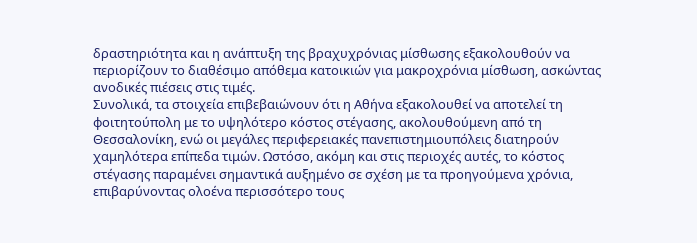δραστηριότητα και η ανάπτυξη της βραχυχρόνιας μίσθωσης εξακολουθούν να περιορίζουν το διαθέσιμο απόθεμα κατοικιών για μακροχρόνια μίσθωση, ασκώντας ανοδικές πιέσεις στις τιμές.
Συνολικά, τα στοιχεία επιβεβαιώνουν ότι η Αθήνα εξακολουθεί να αποτελεί τη φοιτητούπολη με το υψηλότερο κόστος στέγασης, ακολουθούμενη από τη Θεσσαλονίκη, ενώ οι μεγάλες περιφερειακές πανεπιστημιουπόλεις διατηρούν χαμηλότερα επίπεδα τιμών. Ωστόσο, ακόμη και στις περιοχές αυτές, το κόστος στέγασης παραμένει σημαντικά αυξημένο σε σχέση με τα προηγούμενα χρόνια, επιβαρύνοντας ολοένα περισσότερο τους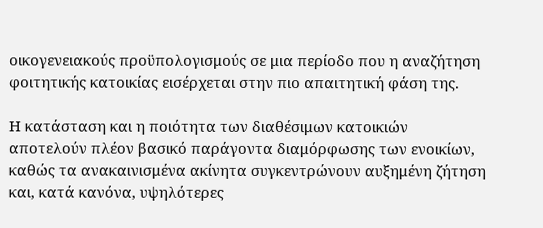οικογενειακούς προϋπολογισμούς σε μια περίοδο που η αναζήτηση φοιτητικής κατοικίας εισέρχεται στην πιο απαιτητική φάση της.

Η κατάσταση και η ποιότητα των διαθέσιμων κατοικιών αποτελούν πλέον βασικό παράγοντα διαμόρφωσης των ενοικίων, καθώς τα ανακαινισμένα ακίνητα συγκεντρώνουν αυξημένη ζήτηση και, κατά κανόνα, υψηλότερες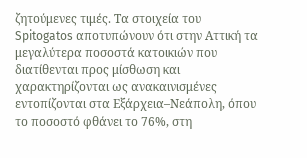ζητούμενες τιμές. Τα στοιχεία του Spitogatos αποτυπώνουν ότι στην Αττική τα μεγαλύτερα ποσοστά κατοικιών που διατίθενται προς μίσθωση και χαρακτηρίζονται ως ανακαινισμένες εντοπίζονται στα Εξάρχεια–Νεάπολη, όπου το ποσοστό φθάνει το 76%, στη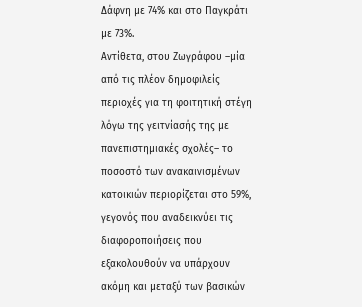Δάφνη με 74% και στο Παγκράτι με 73%.
Αντίθετα, στου Ζωγράφου –μία από τις πλέον δημοφιλείς περιοχές για τη φοιτητική στέγη λόγω της γειτνίασής της με πανεπιστημιακές σχολές– το ποσοστό των ανακαινισμένων κατοικιών περιορίζεται στο 59%, γεγονός που αναδεικνύει τις διαφοροποιήσεις που εξακολουθούν να υπάρχουν ακόμη και μεταξύ των βασικών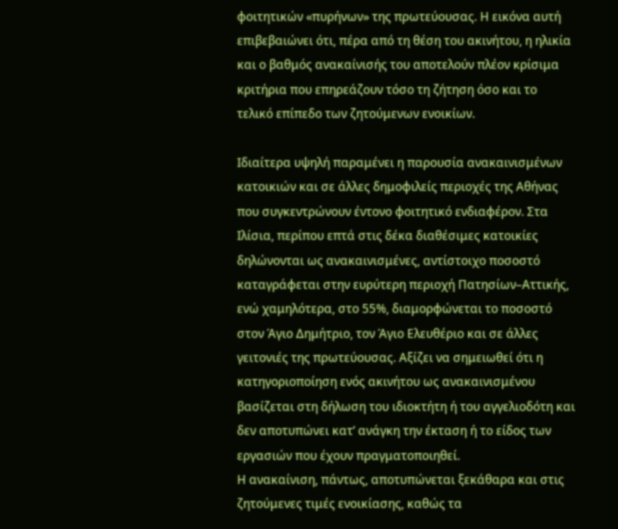φοιτητικών «πυρήνων» της πρωτεύουσας. Η εικόνα αυτή επιβεβαιώνει ότι, πέρα από τη θέση του ακινήτου, η ηλικία και ο βαθμός ανακαίνισής του αποτελούν πλέον κρίσιμα κριτήρια που επηρεάζουν τόσο τη ζήτηση όσο και το τελικό επίπεδο των ζητούμενων ενοικίων.

Ιδιαίτερα υψηλή παραμένει η παρουσία ανακαινισμένων κατοικιών και σε άλλες δημοφιλείς περιοχές της Αθήνας που συγκεντρώνουν έντονο φοιτητικό ενδιαφέρον. Στα Ιλίσια, περίπου επτά στις δέκα διαθέσιμες κατοικίες δηλώνονται ως ανακαινισμένες, αντίστοιχο ποσοστό καταγράφεται στην ευρύτερη περιοχή Πατησίων–Αττικής, ενώ χαμηλότερα, στο 55%, διαμορφώνεται το ποσοστό στον Άγιο Δημήτριο, τον Άγιο Ελευθέριο και σε άλλες γειτονιές της πρωτεύουσας. Αξίζει να σημειωθεί ότι η κατηγοριοποίηση ενός ακινήτου ως ανακαινισμένου βασίζεται στη δήλωση του ιδιοκτήτη ή του αγγελιοδότη και δεν αποτυπώνει κατ’ ανάγκη την έκταση ή το είδος των εργασιών που έχουν πραγματοποιηθεί.
Η ανακαίνιση, πάντως, αποτυπώνεται ξεκάθαρα και στις ζητούμενες τιμές ενοικίασης, καθώς τα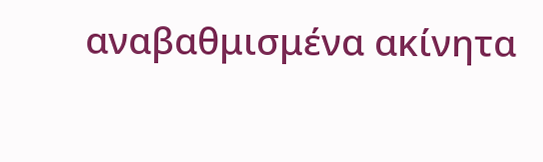αναβαθμισμένα ακίνητα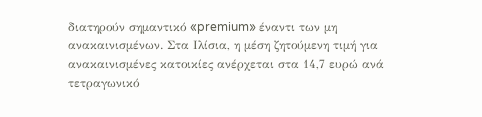διατηρούν σημαντικό «premium» έναντι των μη ανακαινισμένων. Στα Ιλίσια, η μέση ζητούμενη τιμή για ανακαινισμένες κατοικίες ανέρχεται στα 14,7 ευρώ ανά τετραγωνικό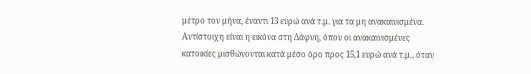μέτρο τον μήνα, έναντι 13 ευρώ ανά τ.μ. για τα μη ανακαινισμένα. Αντίστοιχη είναι η εικόνα στη Δάφνη, όπου οι ανακαινισμένες κατοικίες μισθώνονται κατά μέσο όρο προς 15,1 ευρώ ανά τ.μ., όταν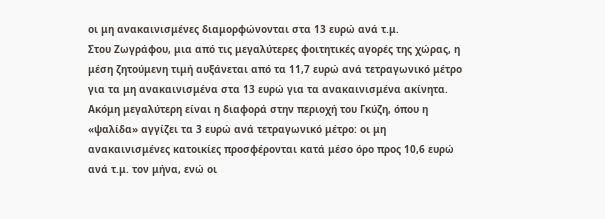οι μη ανακαινισμένες διαμορφώνονται στα 13 ευρώ ανά τ.μ.
Στου Ζωγράφου, μια από τις μεγαλύτερες φοιτητικές αγορές της χώρας, η μέση ζητούμενη τιμή αυξάνεται από τα 11,7 ευρώ ανά τετραγωνικό μέτρο για τα μη ανακαινισμένα στα 13 ευρώ για τα ανακαινισμένα ακίνητα. Ακόμη μεγαλύτερη είναι η διαφορά στην περιοχή του Γκύζη, όπου η «ψαλίδα» αγγίζει τα 3 ευρώ ανά τετραγωνικό μέτρο: οι μη ανακαινισμένες κατοικίες προσφέρονται κατά μέσο όρο προς 10,6 ευρώ ανά τ.μ. τον μήνα, ενώ οι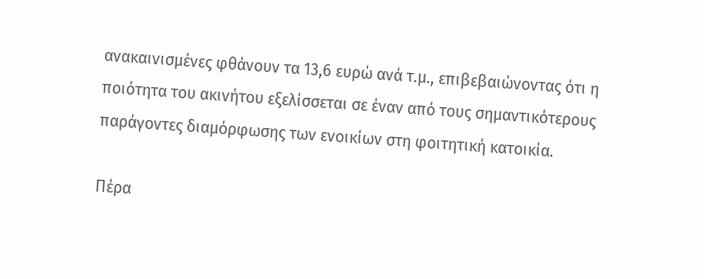ανακαινισμένες φθάνουν τα 13,6 ευρώ ανά τ.μ., επιβεβαιώνοντας ότι η ποιότητα του ακινήτου εξελίσσεται σε έναν από τους σημαντικότερους παράγοντες διαμόρφωσης των ενοικίων στη φοιτητική κατοικία.

Πέρα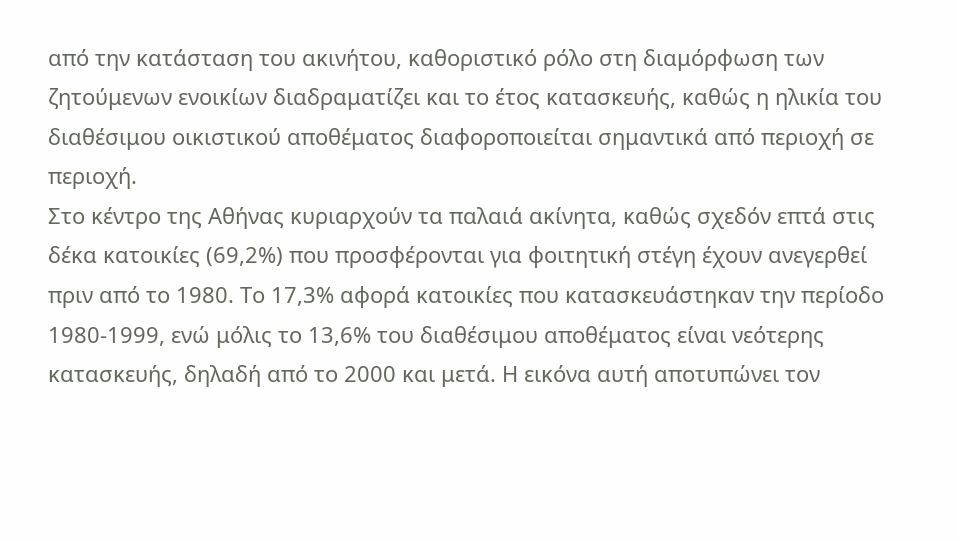από την κατάσταση του ακινήτου, καθοριστικό ρόλο στη διαμόρφωση των ζητούμενων ενοικίων διαδραματίζει και το έτος κατασκευής, καθώς η ηλικία του διαθέσιμου οικιστικού αποθέματος διαφοροποιείται σημαντικά από περιοχή σε περιοχή.
Στο κέντρο της Αθήνας κυριαρχούν τα παλαιά ακίνητα, καθώς σχεδόν επτά στις δέκα κατοικίες (69,2%) που προσφέρονται για φοιτητική στέγη έχουν ανεγερθεί πριν από το 1980. Το 17,3% αφορά κατοικίες που κατασκευάστηκαν την περίοδο 1980-1999, ενώ μόλις το 13,6% του διαθέσιμου αποθέματος είναι νεότερης κατασκευής, δηλαδή από το 2000 και μετά. Η εικόνα αυτή αποτυπώνει τον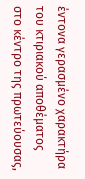έντονα γερασμένο χαρακτήρα του κτιριακού αποθέματος στο κέντρο της πρωτεύουσας,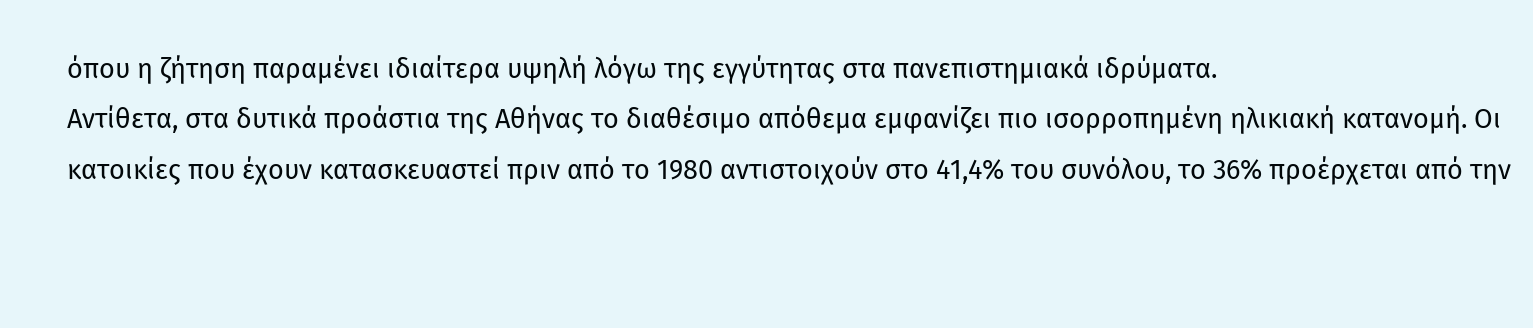όπου η ζήτηση παραμένει ιδιαίτερα υψηλή λόγω της εγγύτητας στα πανεπιστημιακά ιδρύματα.
Αντίθετα, στα δυτικά προάστια της Αθήνας το διαθέσιμο απόθεμα εμφανίζει πιο ισορροπημένη ηλικιακή κατανομή. Οι κατοικίες που έχουν κατασκευαστεί πριν από το 1980 αντιστοιχούν στο 41,4% του συνόλου, το 36% προέρχεται από την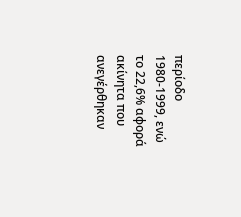περίοδο 1980-1999, ενώ το 22,6% αφορά ακίνητα που ανεγέρθηκαν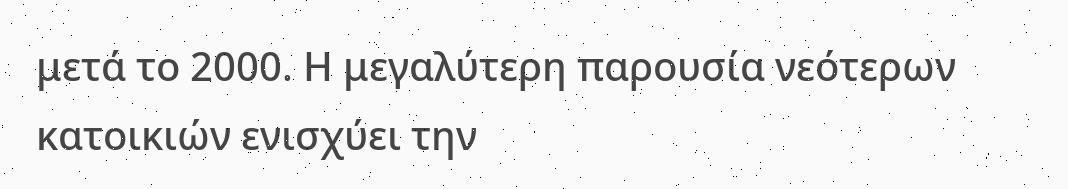μετά το 2000. Η μεγαλύτερη παρουσία νεότερων κατοικιών ενισχύει την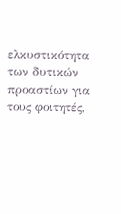ελκυστικότητα των δυτικών προαστίων για τους φοιτητές,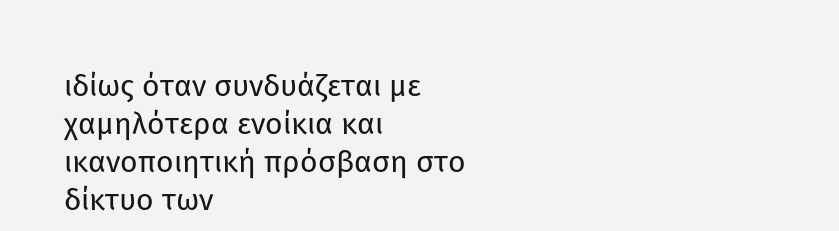ιδίως όταν συνδυάζεται με χαμηλότερα ενοίκια και ικανοποιητική πρόσβαση στο δίκτυο των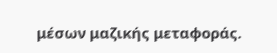μέσων μαζικής μεταφοράς.